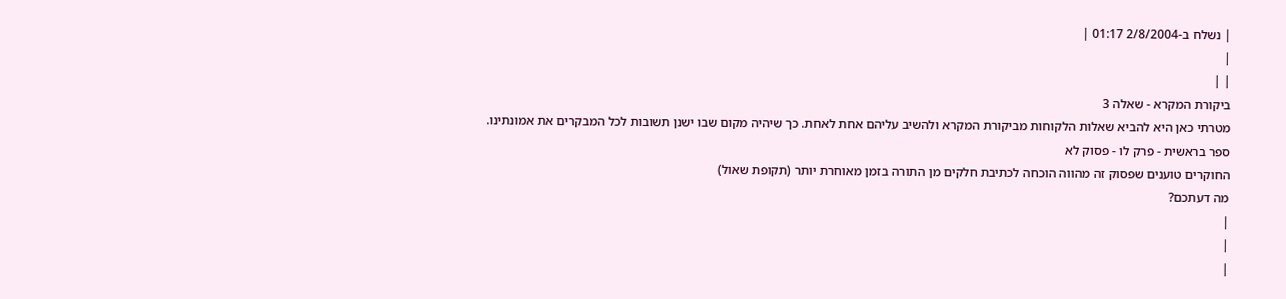| נשלח ב-2/8/2004 01:17 |
|
| |
ביקורת המקרא - שאלה 3
מטרתי כאן היא להביא שאלות הלקוחות מביקורת המקרא ולהשיב עליהם אחת לאחת. כך שיהיה מקום שבו ישנן תשובות לכל המבקרים את אמונתינו.
ספר בראשית - פרק לו - פסוק לא
החוקרים טוענים שפסוק זה מהווה הוכחה לכתיבת חלקים מן התורה בזמן מאוחרת יותר (תקופת שאול)
מה דעתכם?
|
|
|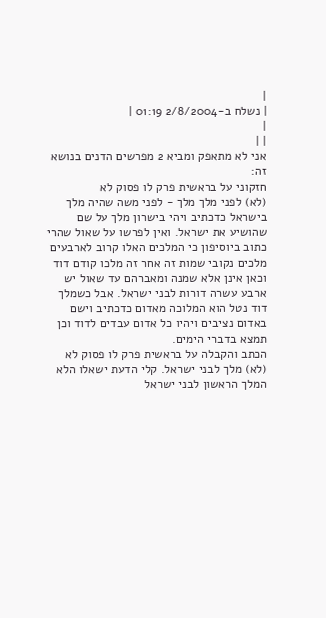|
| נשלח ב-2/8/2004 01:19 |
|
| |
אני לא מתאפק ומביא 2 מפרשים הדנים בנושא זה:
חזקוני על בראשית פרק לו פסוק לא
(לא) לפני מלך מלך - לפני משה שהיה מלך בישראל כדכתיב ויהי בישרון מלך על שם שהושיע את ישראל. ואין לפרשו על שאול שהרי כתוב ביוסיפון כי המלכים האלו קרוב לארבעים מלכים נקובי שמות זה אחר זה מלכו קודם דוד וכאן אינן אלא שמנה ומאברהם עד שאול יש ארבע עשרה דורות לבני ישראל. אבל כשמלך דוד נטל הוא המלוכה מאדום כדכתיב וישם באדום נציבים ויהיו כל אדום עבדים לדוד וכן תמצא בדברי הימים.
הכתב והקבלה על בראשית פרק לו פסוק לא
(לא) מלך לבני ישראל. קלי הדעת ישאלו הלא המלך הראשון לבני ישראל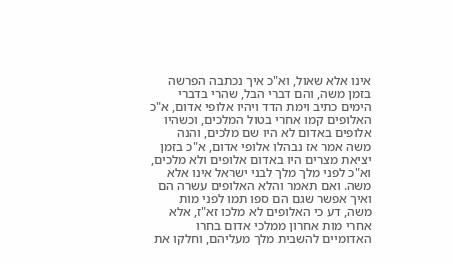אינו אלא שאול, וא"כ איך נכתבה הפרשה בזמן משה, והם דברי הבל, שהרי בדברי הימים כתיב וימת הדד ויהיו אלופי אדום, א"כ האלופים קמו אחרי בטול המלכים, וכשהיו אלופים באדום לא היו שם מלכים, והנה משה אמר אז נבהלו אלופי אדום, א"כ בזמן יציאת מצרים היו באדום אלופים ולא מלכים, וא"כ לפני מלך מלך לבני ישראל אינו אלא משה. ואם תאמר והלא האלופים עשרה הם ואיך אפשר שגם הם ספו תמו לפני מות משה, דע כי האלופים לא מלכו זא"ז, אלא אחרי מות אחרון ממלכי אדום בחרו האדומיים להשבית מלך מעליהם, וחלקו את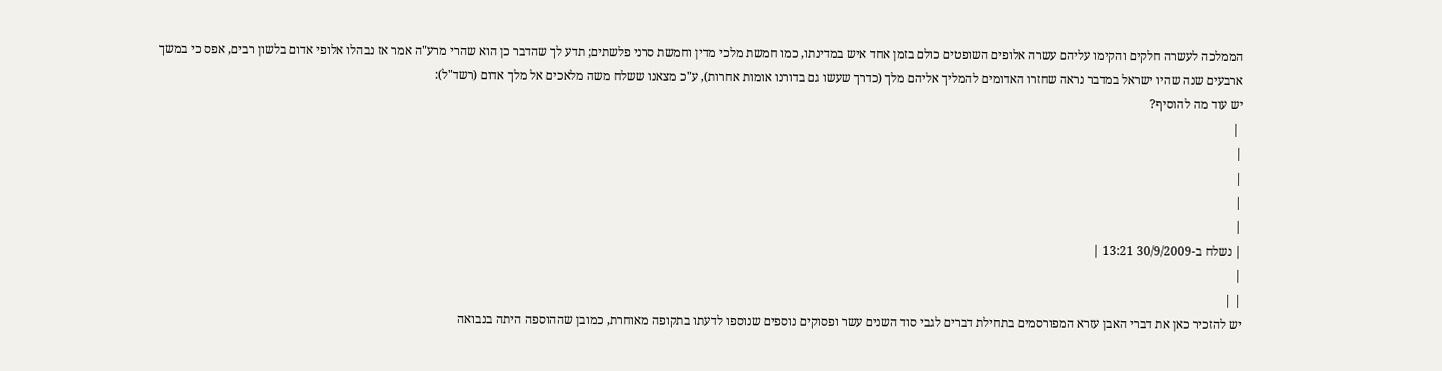הממלכה לעשרה חלקים והקימו עליהם עשרה אלופים השופטים כולם בזמן אחד איש במדינתו, כמו חמשת מלכי מדין וחמשת סרני פלשתים; תדע לך שהדבר כן הוא שהרי מרע"ה אמר אז נבהלו אלופי אדום בלשון רבים, אפס כי במשך ארבעים שנה שהיו ישראל במדבר נראה שחזרו האדומים להמליך אליהם מלך (כדרך שעשו גם בדורנו אומות אחרות), ע"כ מצאנו ששלח משה מלאכים אל מלך אדום (רשד"ל):
יש עוד מה להוסיף?
 |
|
|
|
|
| נשלח ב-30/9/2009 13:21 |
|
| |
יש להזכיר כאן את דברי האבן עזרא המפורסמים בתחילת דברים לגבי סוד השנים עשר ופסוקים נוספים שנוספו לדעתו בתקופה מאוחרת, כמובן שההוספה היתה בנבואה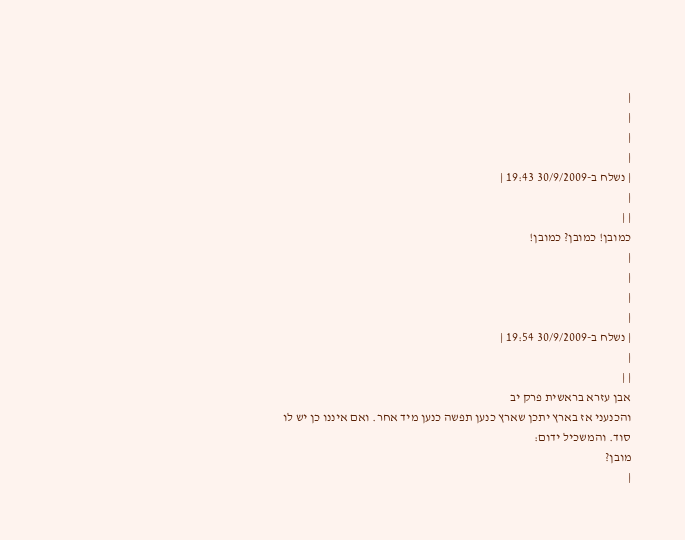|
|
|
|
| נשלח ב-30/9/2009 19:43 |
|
| |
כמובן! כמובן? כמובן!
|
|
|
|
| נשלח ב-30/9/2009 19:54 |
|
| |
אבן עזרא בראשית פרק יב
והכנעני אז בארץ יתכן שארץ כנען תפשה כנען מיד אחר. ואם איננו כן יש לו סוד. והמשכיל ידום:
מובן?
|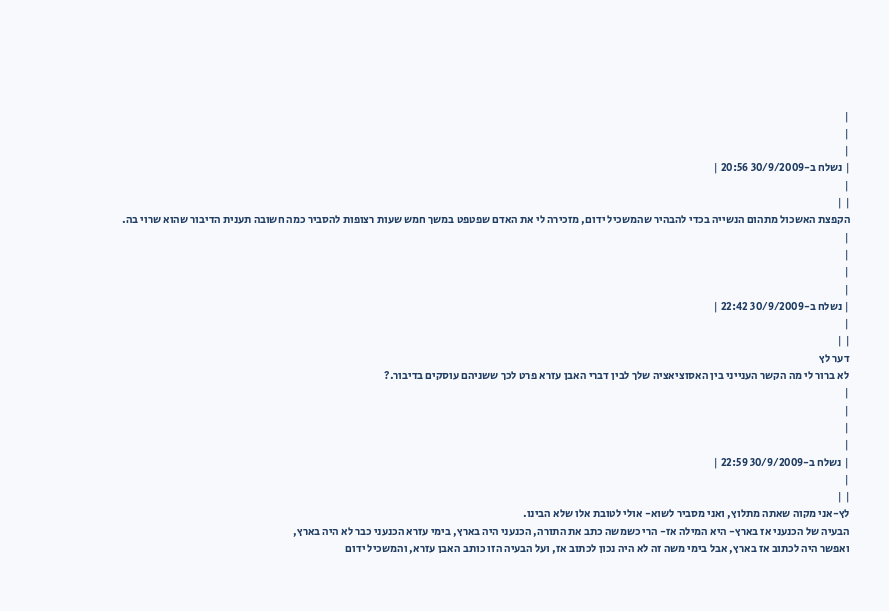|
|
|
| נשלח ב-30/9/2009 20:56 |
|
| |
הקפצת האשכול מתהום הנשייה בכדי להבהיר שהמשכיל ידום, מזכירה לי את האדם שפטפט במשך חמש שעות רצופות להסביר כמה חשובה תענית הדיבור שהוא שרוי בה.
|
|
|
|
| נשלח ב-30/9/2009 22:42 |
|
| |
דער לץ
לא ברור לי מה הקשר הענייני בין האסוציאציה שלך לבין דברי האבן עזרא פרט לכך ששניהם עוסקים בדיבור.?
|
|
|
|
| נשלח ב-30/9/2009 22:59 |
|
| |
לץ-אני מקוה שאתה מתלוץ, ואני מסביר לשוא- אולי לטובת אלו שלא הבינו.
הבעיה של הכנעני אז בארץ- היא המילה אז- הרי כשמשה כתב את התורה, הכנעני היה בארץ, בימי עזרא הכנעני כבר לא היה בארץ,
ואפשר היה לכתוב אז בארץ, אבל בימי משה זה לא היה נכון לכתוב אז, ועל הבעיה הזו כותב האבן עזרא, והמשכיל ידום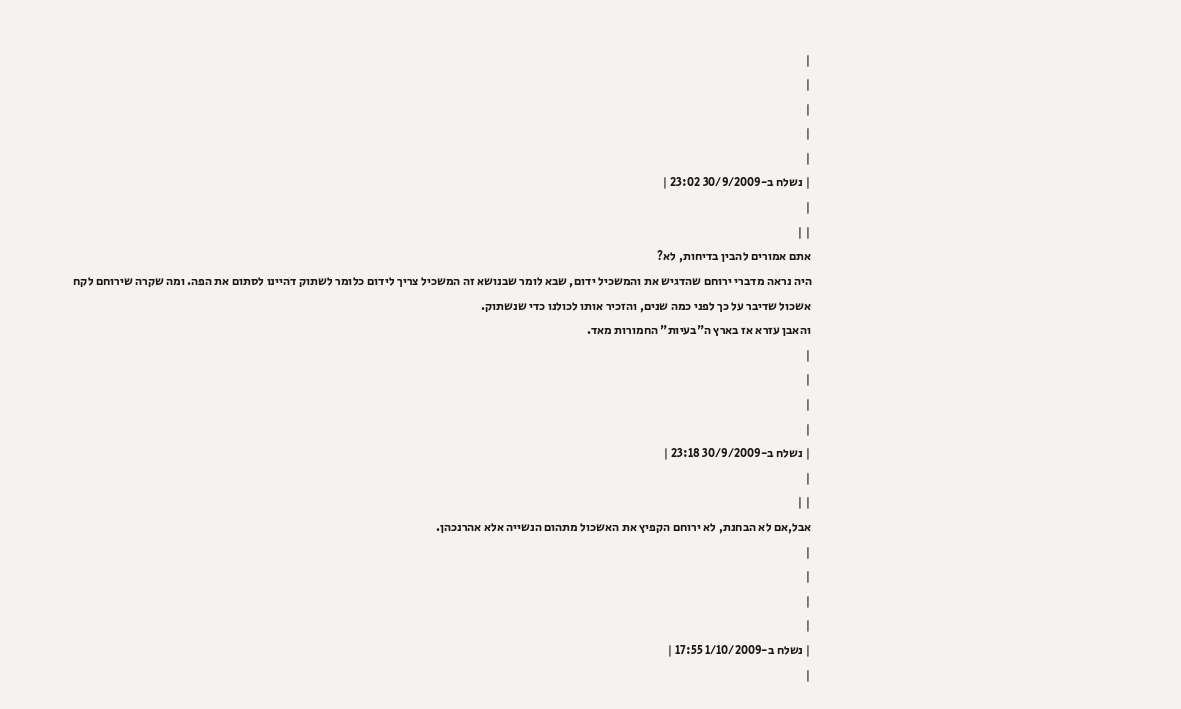|
|
|
|
|
| נשלח ב-30/9/2009 23:02 |
|
| |
אתם אמורים להבין בדיחות, לא?
היה נראה מדברי ירוחם שהדגיש את והמשכיל ידום, שבא לומר שבנושא זה המשכיל צריך לידום כלומר לשתוק דהיינו לסתום את הפה. ומה שקרה שירוחם לקח אשכול שדיבר על כך לפני כמה שנים, והזכיר אותו לכולנו כדי שנשתוק.
והאבן עזרא אז בארץ ה"בעיות" החמורות מאד.
|
|
|
|
| נשלח ב-30/9/2009 23:18 |
|
| |
אבל,אם לא הבחנת, לא ירוחם הקפיץ את האשכול מתהום הנשייה אלא אהרנכהן.
|
|
|
|
| נשלח ב-1/10/2009 17:55 |
|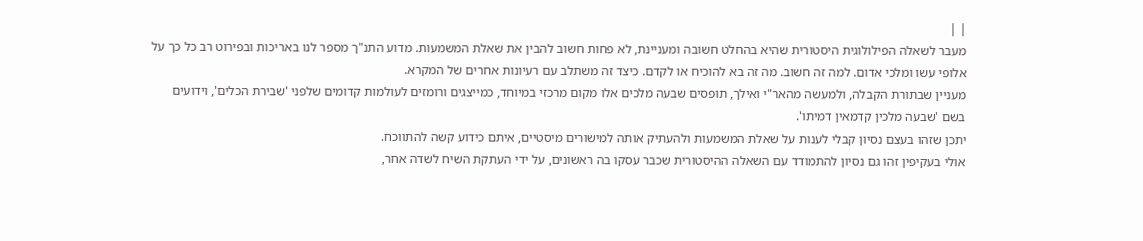| |
מעבר לשאלה הפילולוגית היסטורית שהיא בהחלט חשובה ומעניינת, לא פחות חשוב להבין את שאלת המשמעות. מדוע התנ"ך מספר לנו באריכות ובפירוט רב כל כך על אלופי עשו ומלכי אדום. למה זה חשוב. מה זה בא להוכיח או לקדם. כיצד זה משתלב עם רעיונות אחרים של המקרא.
מעניין שבתורת הקבלה, ולמעשה מהאר"י ואילך, תופסים שבעה מלכים אלו מקום מרכזי במיוחד, כמייצגים ורומזים לעולמות קדומים שלפני 'שבירת הכלים', וידועים בשם 'שבעה מלכין קדמאין דמיתו'.
יתכן שזהו בעצם נסיון קבלי לענות על שאלת המשמעות ולהעתיק אותה למישורים מיסטיים, איתם כידוע קשה להתווכח.
אולי בעקיפין זהו גם נסיון להתמודד עם השאלה ההיסטורית שכבר עסקו בה ראשונים, על ידי העתקת השיח לשדה אחר,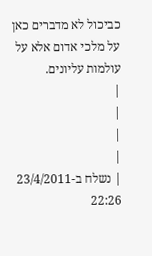כביכול לא מדברים כאן על מלכי אדום אלא על עולמות עליונים.
|
|
|
|
| נשלח ב-23/4/2011 22:26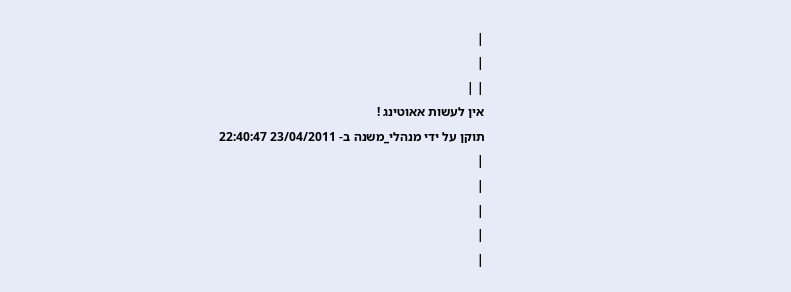|
|
| |
אין לעשות אאוטינג !
תוקן על ידי מנהלי_משנה ב- 23/04/2011 22:40:47
|
|
|
|
|